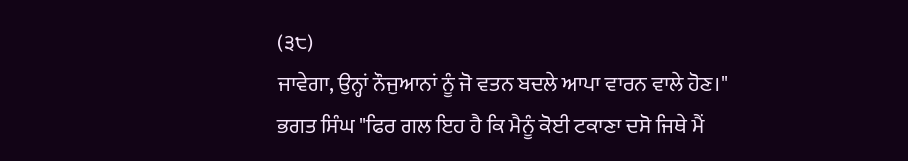(੩੮)
ਜਾਵੇਗਾ, ਉਨ੍ਹਾਂ ਨੌਜੁਆਨਾਂ ਨੂੰ ਜੋ ਵਤਨ ਬਦਲੇ ਆਪਾ ਵਾਰਨ ਵਾਲੇ ਹੋਣ।"
ਭਗਤ ਸਿੰਘ "ਫਿਰ ਗਲ ਇਹ ਹੈ ਕਿ ਮੈਨੂੰ ਕੋਈ ਟਕਾਣਾ ਦਸੋ ਜਿਥੇ ਮੈਂ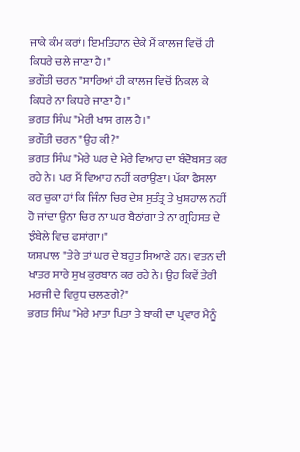ਜਾਕੇ ਕੰਮ ਕਰਾਂ। ਇਮਤਿਹਾਨ ਦੇਕੇ ਮੈਂ ਕਾਲਜ ਵਿਚੋਂ ਹੀ ਕਿਧਰੇ ਚਲੇ ਜਾਣਾ ਹੈ।"
ਭਗੌਤੀ ਚਰਨ "ਸਾਰਿਆਂ ਹੀ ਕਾਲਜ ਵਿਚੋਂ ਨਿਕਲ ਕੇ ਕਿਧਰੇ ਨਾ ਕਿਧਰੇ ਜਾਣਾ ਹੈ।"
ਭਗਤ ਸਿੰਘ "ਮੇਰੀ ਖਾਸ ਗਲ ਹੈ।"
ਭਗੌਤੀ ਚਰਨ "ਉਹ ਕੀ?"
ਭਗਤ ਸਿੰਘ "ਮੇਰੇ ਘਰ ਦੇ ਮੇਰੇ ਵਿਆਹ ਦਾ ਬੰਦੋਬਸਤ ਕਰ ਰਹੇ ਨੇ। ਪਰ ਮੈਂ ਵਿਆਹ ਨਹੀਂ ਕਰਾਉਣਾ। ਪੱਕਾ ਫੈਸਲਾ ਕਰ ਚੁਕਾ ਹਾਂ ਕਿ ਜਿੰਨਾ ਚਿਰ ਦੇਸ਼ ਸੁਤੰਤ੍ਰ ਤੇ ਖੁਸ਼ਹਾਲ ਨਹੀਂ ਹੋ ਜਾਂਦਾ ਉਨਾ ਚਿਰ ਨਾ ਘਰ ਬੈਠਾਂਗਾ ਤੇ ਨਾ ਗ੍ਰਹਿਸਤ ਦੇ ਝੰਬੇਲੇ ਵਿਚ ਫਸਾਂਗਾ।"
ਯਸ਼ਪਾਲ "ਤੇਰੇ ਤਾਂ ਘਰ ਦੇ ਬਹੁਤ ਸਿਆਣੇ ਹਨ। ਵਤਨ ਦੀ ਖਾਤਰ ਸਾਰੇ ਸੁਖ ਕੁਰਬਾਨ ਕਰ ਰਹੇ ਨੇ। ਉਹ ਕਿਵੇਂ ਤੇਰੀ ਮਰਜੀ ਦੇ ਵਿਰੁਧ ਚਲਣਗੇ?"
ਭਗਤ ਸਿੰਘ "ਮੇਰੇ ਮਾਤਾ ਪਿਤਾ ਤੇ ਬਾਕੀ ਦਾ ਪ੍ਰਵਾਰ ਮੈਨੂੰ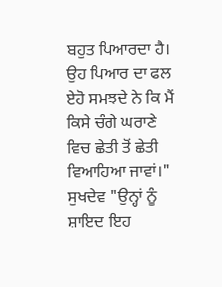ਬਹੁਤ ਪਿਆਰਦਾ ਹੈ। ਉਹ ਪਿਆਰ ਦਾ ਫਲ ਏਹੋ ਸਮਝਦੇ ਨੇ ਕਿ ਮੈਂ ਕਿਸੇ ਚੰਗੇ ਘਰਾਣੇ ਵਿਚ ਛੇਤੀ ਤੋਂ ਛੇਤੀ ਵਿਆਹਿਆ ਜਾਵਾਂ।"
ਸੁਖਦੇਵ "ਉਨ੍ਹਾਂ ਨੂੰ ਸ਼ਾਇਦ ਇਹ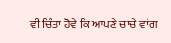ਵੀ ਚਿੰਤਾ ਹੋਵੇ ਕਿ ਆਪਣੇ ਚਾਚੇ ਵਾਂਗ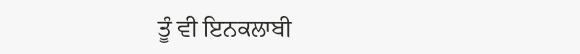ਤੂੰ ਵੀ ਇਨਕਲਾਬੀ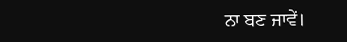ਨਾ ਬਣ ਜਾਵੇਂ।